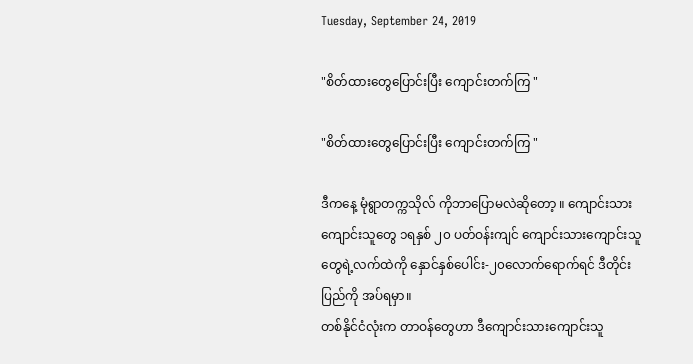Tuesday, September 24, 2019

"စိတ်ထားတွေပြောင်းပြီး ကျောင်းတက်ကြ "

"စိတ်ထားတွေပြောင်းပြီး ကျောင်းတက်ကြ "

ဒီကနေ့ မုံရွာတက္ကသိုလ် ကိုဘာပြောမလဲဆိုတော့ ။ ကျောင်းသားကျောင်းသူတွေ ၁ရနှစ် ၂၀ ပတ်ဝန်းကျင် ကျောင်းသားကျောင်းသူတွေရဲ့လက်ထဲကို နှောင်နှစ်ပေါင်း-၂၀လောက်ရောက်ရင် ဒီတိုင်းပြည်ကို အပ်ရမှာ။
တစ်နိုင်ငံလုံးက တာဝန်တွေဟာ ဒီကျောင်းသားကျောင်းသူ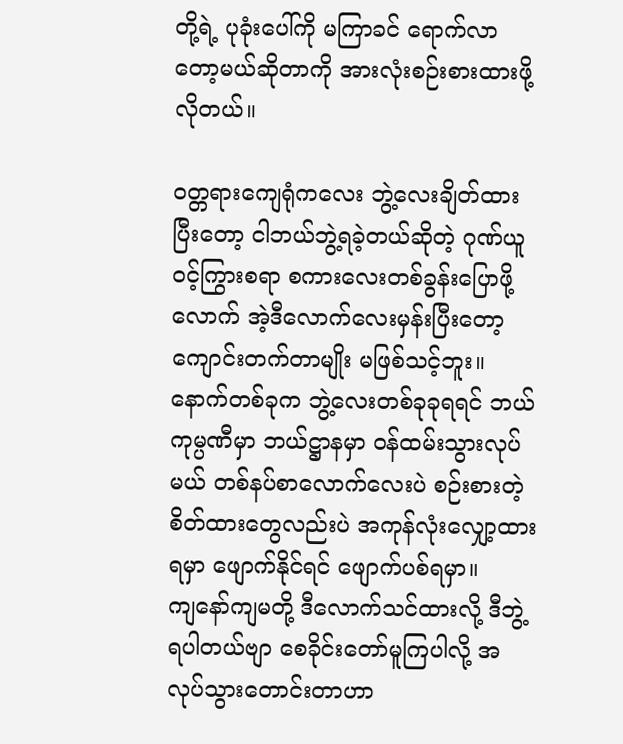တို့ရဲ့ ပုခုံးပေါ်ကို မကြာခင် ရောက်လာတော့မယ်ဆိုတာကို အားလုံးစဉ်းစားထားဖို့လိုတယ်။

ဝတ္တရားကျေရုံကလေး ဘွဲ့လေးချိတ်ထားပြီးတော့ ငါဘယ်ဘွဲ့ရခဲ့တယ်ဆိုတဲ့ ဂုဏ်ယူဝင့်ကြွားစရာ စကားလေးတစ်ခွန်းပြောဖို့လောက် အဲ့ဒီလောက်လေးမှန်းပြီးတော့ ကျောင်းတက်တာမျိုး မဖြစ်သင့်ဘူး။
နောက်တစ်ခုက ဘွဲ့လေးတစ်ခုခုရရင် ဘယ်ကုမ္ပဏီမှာ ဘယ်ဋ္ဌာနမှာ ဝန်ထမ်းသွားလုပ်မယ် တစ်နပ်စာလောက်လေးပဲ စဉ်းစားတဲ့စိတ်ထားတွေလည်းပဲ အကုန်လုံးလျှော့ထားရမှာ ဖျောက်နိုင်ရင် ဖျောက်ပစ်ရမှာ။
ကျနော်ကျမတို့ ဒီလောက်သင်ထားလို့ ဒီဘွဲ့ရပါတယ်ဗျာ စေခိုင်းတော်မူကြပါလို့ အလုပ်သွားတောင်းတာဟာ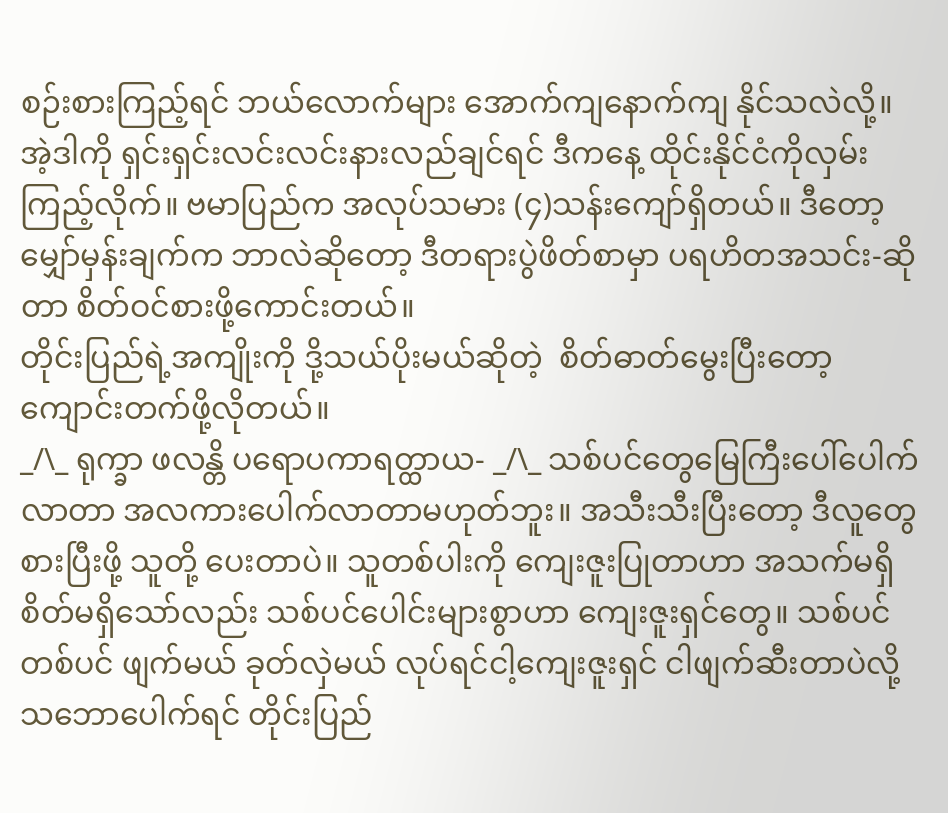စဉ်းစားကြည့်ရင် ဘယ်လောက်များ အောက်ကျနောက်ကျ နိုင်သလဲလို့။
အဲ့ဒါကို ရှင်းရှင်းလင်းလင်းနားလည်ချင်ရင် ဒီကနေ့ ထိုင်းနိုင်ငံကိုလှမ်းကြည့်လိုက်။ ဗမာပြည်က အလုပ်သမား (၄)သန်းကျော်ရှိတယ်။ ဒီတော့ မျှော်မှန်းချက်က ဘာလဲဆိုတော့ ဒီတရားပွဲဖိတ်စာမှာ ပရဟိတအသင်း-ဆိုတာ စိတ်ဝင်စားဖို့ကောင်းတယ်။
တိုင်းပြည်ရဲ့အကျိုးကို ဒို့သယ်ပိုးမယ်ဆိုတဲ့  စိတ်ဓာတ်မွေးပြီးတော့ ကျောင်းတက်ဖို့လိုတယ်။
_/\_ ရုက္ခာ ဖလန္တိ ပရောပကာရတ္ထာယ- _/\_ သစ်ပင်တွေမြေကြီးပေါ်ပေါက်လာတာ အလကားပေါက်လာတာမဟုတ်ဘူး။ အသီးသီးပြီးတော့ ဒီလူတွေ စားပြီးဖို့ သူတို့ ပေးတာပဲ။ သူတစ်ပါးကို ကျေးဇူးပြုတာဟာ အသက်မရှိ စိတ်မရှိသော်လည်း သစ်ပင်ပေါင်းများစွာဟာ ကျေးဇူးရှင်တွေ။ သစ်ပင်တစ်ပင် ဖျက်မယ် ခုတ်လှဲမယ် လုပ်ရင်ငါ့ကျေးဇူးရှင် ငါဖျက်ဆီးတာပဲလို့ သဘောပေါက်ရင် တိုင်းပြည်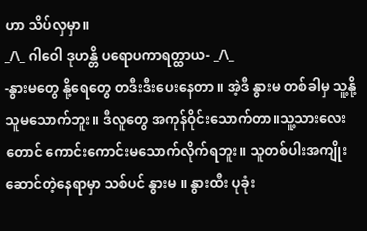ဟာ သိပ်လှမှာ။
_/\_ ဂါဝေါ ဒုဟန္တိ ပရောပကာရတ္ထာယ- _/\_
-နွားမတွေ နို့ရေတွေ တဒီးဒီးပေးနေတာ ။ အဲ့ဒီ နွားမ တစ်ခါမှ သူ့နို့သူမသောက်ဘူး။ ဒီလူတွေ အကုန်ဝိုင်းသောက်တာ။သူ့သားလေးတောင် ကောင်းကောင်းမသောက်လိုက်ရဘူး။ သူတစ်ပါးအကျိုးဆောင်တဲ့နေရာမှာ သစ်ပင် နွားမ ။ နွားထီး ပုခုံး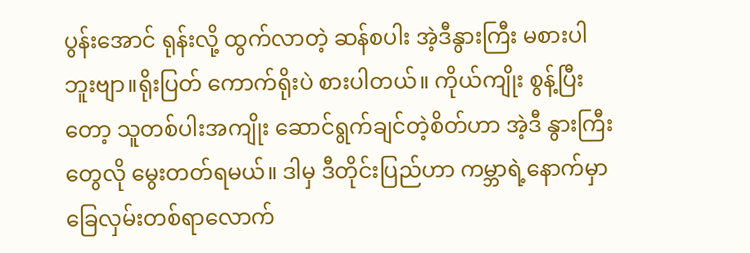ပွန်းအောင် ရုန်းလို့ ထွက်လာတဲ့ ဆန်စပါး အဲ့ဒီနွားကြီး မစားပါဘူးဗျာ။ရိုးပြတ် ကောက်ရိုးပဲ စားပါတယ်။ ကိုယ်ကျိုး စွန့်ပြီးတော့ သူတစ်ပါးအကျိုး ဆောင်ရွက်ချင်တဲ့စိတ်ဟာ အဲ့ဒီ နွားကြီးတွေလို မွေးတတ်ရမယ်။ ဒါမှ ဒီတိုင်းပြည်ဟာ ကမ္ဘာရဲ့နောက်မှာ ခြေလှမ်းတစ်ရာလောက်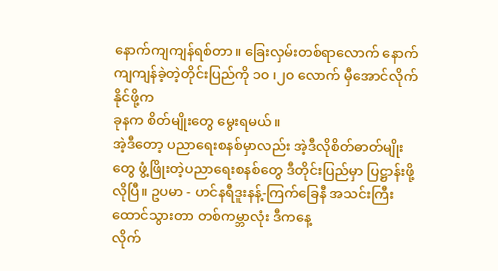နောက်ကျကျန်ရစ်တာ။ ခြေးလှမ်းတစ်ရာလောက် နောက်ကျကျန်ခဲ့တဲ့တိုင်းပြည်ကို ၁၀ ၊၂၀ လောက် မှီအောင်လိုက်နိုင်ဖို့က
ခုနက စိတ်မျိုးတွေ မွေးရမယ်။
အဲ့ဒီတော့ ပညာရေးစနစ်မှာလည်း အဲ့ဒီလိုစိတ်ဓာတ်မျိုးတွေ ဖွံ့ဖြိုးတဲ့ပညာရေးစနစ်တွေ ဒီတိုင်းပြည်မှာ ပြဋ္ဌာန်းဖို့လိုပြီ။ ဥပမာ - ဟင်နရီဒူးနန့်-ကြက်ခြေနီ အသင်းကြီးထောင်သွားတာ တစ်ကမ္ဘာလုံး ဒီကနေ့
လိုက်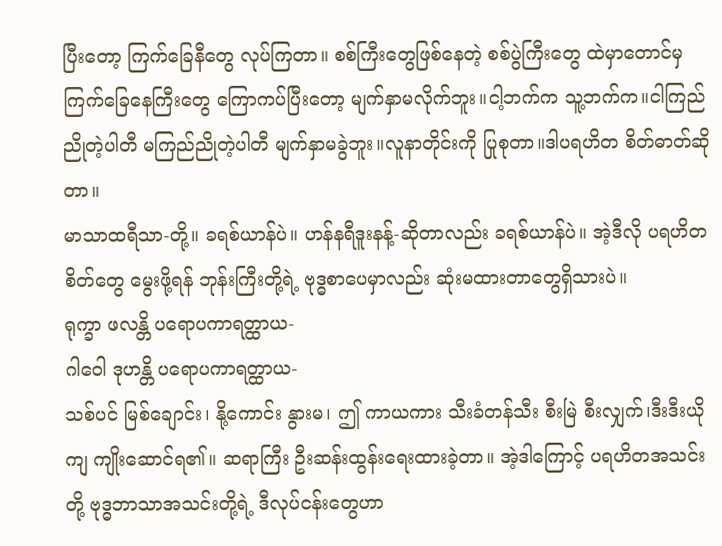ပြီးတော့ ကြက်ခြေနီတွေ လုပ်ကြတာ။ စစ်ကြီးတွေဖြစ်နေတဲ့ စစ်ပွဲကြီးတွေ ထဲမှာတောင်မှ
ကြက်ခြေနေကြီးတွေ ကြောကပ်ပြီးတော့ မျက်နှာမလိုက်ဘူး။ငါ့ဘက်က သူ့ဘက်က။ငါကြည်ညိုတဲ့ပါတီ မကြည်ညိုတဲ့ပါတီ မျက်နှာမခွဲဘူး။လူနာတိုင်းကို ပြုစုတာ။ဒါပရဟိတ စိတ်ဓာတ်ဆိုတာ။
မာသာထရီသာ-တို့။ ခရစ်ယာန်ပဲ။ ဟန်နရီဒူးနန့်-ဆိုတာလည်း ခရစ်ယာန်ပဲ။ အဲ့ဒီလို ပရဟိတစိတ်တွေ မွေးဖို့ရန် ဘုန်းကြီးတို့ရဲ့ ဗုဒ္ဓစာပေမှာလည်း ဆုံးမထားတာတွေရှိသားပဲ။
ရုက္ခာ ဖလန္တိ ပရောပကာရတ္ထာယ-
ဂါဝေါ ဒုဟန္တိ ပရောပကာရတ္ထာယ-
သစ်ပင် မြစ်ချောင်း၊ နို့ကောင်း နွားမ၊ ဤ ကာယကား သီးခံတန်သီး စီးမြဲ စီးလျှက်၊ဒီးဒီးယိုကျ ကျိုးဆောင်ရ၏။ ဆရာကြီး ဦးဆန်းထွန်းရေးထားခဲ့တာ။ အဲ့ဒါကြောင့် ပရဟိတအသင်းတို့ ဗုဒ္ဓဘာသာအသင်းတို့ရဲ့ ဒီလုပ်ငန်းတွေဟာ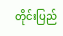တိုင်းပြည်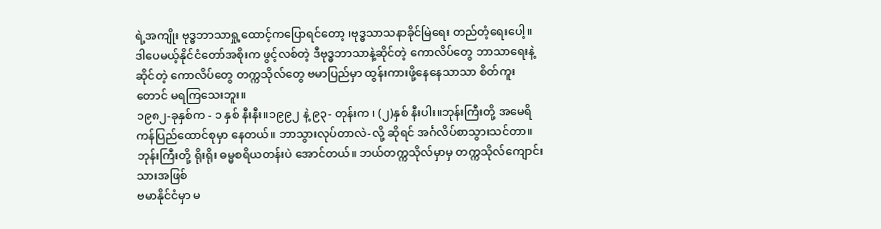ရဲ့အကျိုး ဗုဒ္ဓဘာသာရှု့ထောင့်ကပြောရင်တော့ ၊ဗုဒ္ဓသာသနာခိုင်မြဲရေး တည်တံ့ရေးပေါ့။
ဒါပေမယ့်နိုင်ငံတော်အစိုးက ဖွင့်လစ်တဲ့ ဒီဗုဒ္ဓဘာသာနဲ့ဆိုင်တဲ့ ကောလိပ်တွေ ဘာသာရေးနဲ့ဆိုင်တဲ့ ကောလိပ်တွေ တက္ကသိုလ်တွေ ဗမာပြည်မှာ ထွန်းကားဖို့နေနေသာသာ စိတ်ကူးတောင် မရကြသေးဘူး။
၁၉၈၂-ခုနှစ်က - ၁ နှစ် နီးနီး။၁၉၉၂ နဲ့ ၉၃- တုန်းက ၊ (၂)နှစ် နီးပါး။ဘုန်းကြီးတို့ အမေရိကန်ပြည်ထောင်စုမှာ နေတယ်။ ဘာသွားလုပ်တာလဲ-လို့ ဆိုရင် အင်္ဂလိပ်စာသွားသင်တာ။
ဘုန်းကြီးတို့ ရိုးရိုး ဓမ္မစရိယတန်းပဲ အောင်တယ်။ ဘယ်တက္ကသိုလ်မှာမှ တက္ကသိုလ်ကျောင်းသားအဖြစ်
ဗမာနိုင်ငံမှာ မ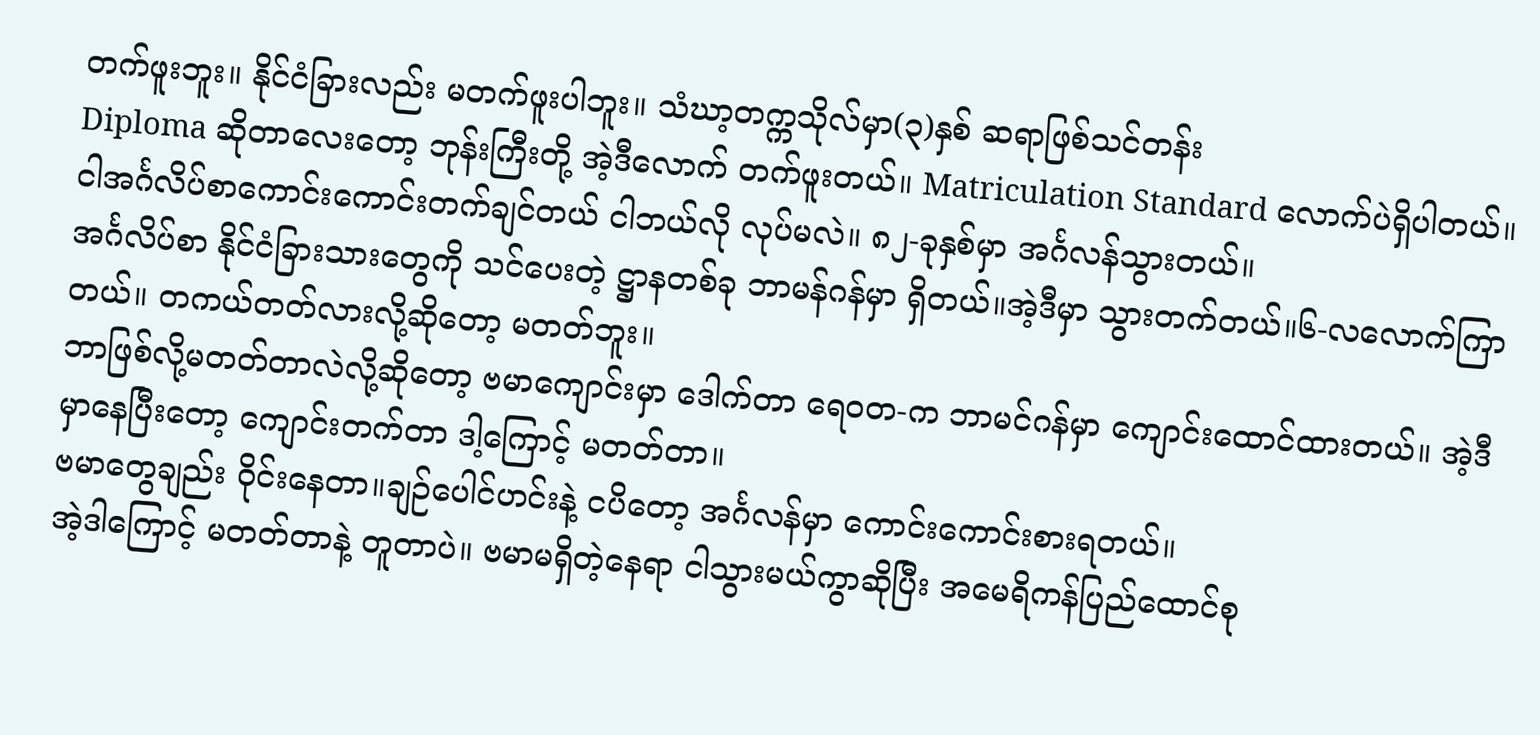တက်ဖူးဘူး။ နိုင်ငံခြားလည်း မတက်ဖူးပါဘူး။ သံဃာ့တက္ကသိုလ်မှာ(၃)နှစ် ဆရာဖြစ်သင်တန်း
Diploma ဆိုတာလေးတော့ ဘုန်းကြီးတို့ အဲ့ဒီလောက် တက်ဖူးတယ်။ Matriculation Standard လောက်ပဲရှိပါတယ်။ငါအင်္ဂလိပ်စာကောင်းကောင်းတက်ချင်တယ် ငါဘယ်လို လုပ်မလဲ။ ၈၂-ခုနှစ်မှာ အင်္ဂလန်သွားတယ်။
အင်္ဂလိပ်စာ နိုင်ငံခြားသားတွေကို သင်ပေးတဲ့ ဋ္ဌာနတစ်ခု ဘာမန်ဂန်မှာ ရှိတယ်။အဲ့ဒီမှာ သွားတက်တယ်။၆-လလောက်ကြာတယ်။ တကယ်တတ်လားလို့ဆိုတော့ မတတ်ဘူး။
ဘာဖြစ်လို့မတတ်တာလဲလို့ဆိုတော့ ဗမာကျောင်းမှာ ဒေါက်တာ ရေဝတ-က ဘာမင်ဂန်မှာ ကျောင်းထောင်ထားတယ်။ အဲ့ဒီမှာနေပြီးတော့ ကျောင်းတက်တာ ဒါ့ကြောင့် မတတ်တာ။
ဗမာတွေချည်း ဝိုင်းနေတာ။ချဉ်ပေါင်ဟင်းနဲ့ ငပိတော့ အင်္ဂလန်မှာ ကောင်းကောင်းစားရတယ်။
အဲ့ဒါကြောင့် မတတ်တာနဲ့ တူတာပဲ။ ဗမာမရှိတဲ့နေရာ ငါသွားမယ်ကွာဆိုပြီး အမေရိကန်ပြည်ထောင်စု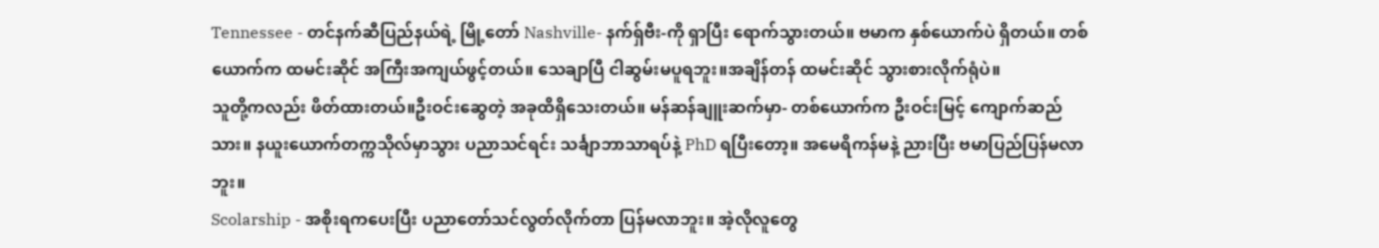Tennessee - တင်နက်ဆီပြည်နယ်ရဲ့ မြို့တော် Nashville- နက်ရှ်ဗီး-ကို ရှာပြီး ရောက်သွားတယ်။ ဗမာက နှစ်ယောက်ပဲ ရှိတယ်။ တစ်ယောက်က ထမင်းဆိုင် အကြီးအကျယ်ဖွင့်တယ်။ သေချာပြီ ငါဆွမ်းမပူရဘူး။အချိန်တန် ထမင်းဆိုင် သွားစားလိုက်ရုံပဲ။
သူတို့ကလည်း ဖိတ်ထားတယ်။ဦးဝင်းဆွေတဲ့ အခုထိရှိသေးတယ်။ မန်ဆန်ချူးဆက်မှာ- တစ်ယောက်က ဦးဝင်းမြင့် ကျောက်ဆည်သား။ နယူးယောက်တက္ကသိုလ်မှာသွား ပညာသင်ရင်း သင်္ချာဘာသာရပ်နဲ့ PhD ရပြီးတော့။ အမေရိကန်မနဲ့ ညားပြီး ဗမာပြည်ပြန်မလာဘူး။
Scolarship - အစိုးရကပေးပြီး ပညာတော်သင်လွတ်လိုက်တာ ပြန်မလာဘူး။ အဲ့လိုလူတွေ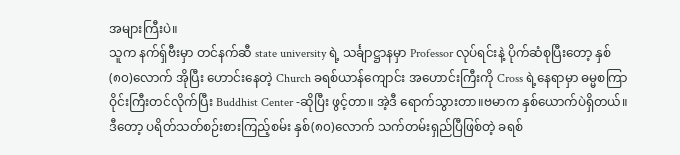အများကြီးပဲ။
သူက နက်ရှ်ဗီးမှာ တင်နက်ဆီ state university ရဲ့ သင်္ချာဋ္ဌာနမှာ Professor လုပ်ရင်းနဲ့ ပိုက်ဆံစုပြီးတော့ နှစ်(၈၀)လောက် အိုပြီး ဟောင်းနေတဲ့ Church ခရစ်ယာန်ကျောင်း အဟောင်းကြီးကို Cross ရဲ့နေရာမှာ ဓမ္မစကြာဝိုင်းကြီးတင်လိုက်ပြီး Buddhist Center -ဆိုပြီး ဖွင့်တာ။ အဲ့ဒီ ရောက်သွားတာ။ဗမာက နှစ်ယောက်ပဲရှိတယ်။ဒီတော့ ပရိတ်သတ်စဉ်းစားကြည့်စမ်း နှစ်(၈၀)လောက် သက်တမ်းရှည်ပြီဖြစ်တဲ့ ခရစ်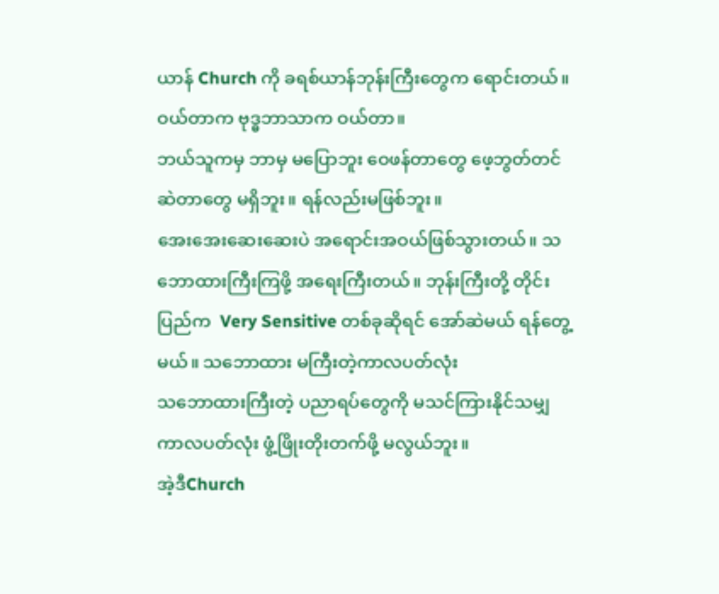ယာန် Church ကို ခရစ်ယာန်ဘုန်းကြီးတွေက ရောင်းတယ်။ ဝယ်တာက ဗုဒ္ဓဘာသာက ဝယ်တာ။
ဘယ်သူကမှ ဘာမှ မပြောဘူး ဝေဖန်တာတွေ ဖေ့ဘွတ်တင် ဆဲတာတွေ မရှိဘူး။ ရန်လည်းမဖြစ်ဘူး။
အေးအေးဆေးဆေးပဲ အရောင်းအဝယ်ဖြစ်သွားတယ်။ သဘောထားကြီးကြဖို့ အရေးကြီးတယ်။ ဘုန်းကြီးတို့ တိုင်းပြည်က  Very Sensitive တစ်ခုဆိုရင် အော်ဆဲမယ် ရန်တွေ့မယ်။ သဘောထား မကြီးတဲ့ကာလပတ်လုံး
သဘောထားကြီးတဲ့ ပညာရပ်တွေကို မသင်ကြားနိုင်သမျှ ကာလပတ်လုံး ဖွံ့ဖြိုးတိုးတက်ဖို့ မလွယ်ဘူး။
အဲ့ဒီChurch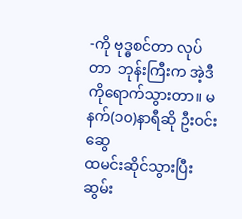-ကို ဗုဒ္ဓစင်တာ လုပ်တာ  ဘုန်းကြီးက အဲ့ဒီကိုရောက်သွားတာ။ မနက်(၁၀)နာရီဆို ဦးဝင်းဆွေ
ထမင်းဆိုင်သွားပြီး ဆွမ်း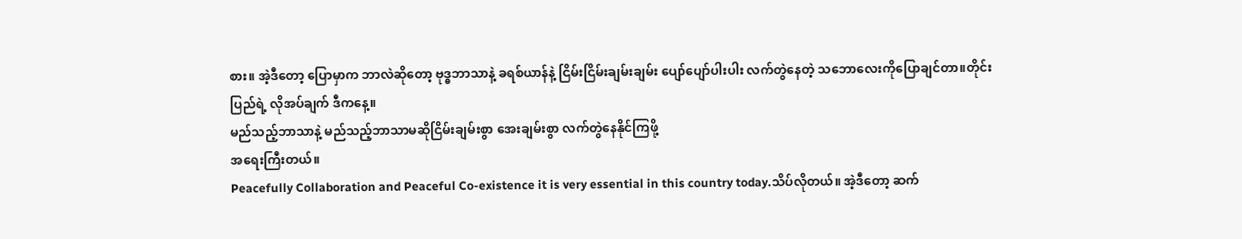စား။ အဲ့ဒီတော့ ပြောမှာက ဘာလဲဆိုတော့ ဗုဒ္ဓဘာသာနဲ့ ခရစ်ယာန်နဲ့ ငြိမ်းငြိမ်းချမ်းချမ်း ပျော်ပျော်ပါးပါး လက်တွဲနေတဲ့ သဘောလေးကိုပြောချင်တာ။တိုင်းပြည်ရဲ့ လိုအပ်ချက် ဒီကနေ့။
မည်သည့်ဘာသာနဲ့ မည်သည့်ဘာသာမဆိုငြိမ်းချမ်းစွာ အေးချမ်းစွာ လက်တွဲနေနိုင်ကြဖို့
အရေးကြီးတယ်။
Peacefully Collaboration and Peaceful Co-existence it is very essential in this country today.သိပ်လိုတယ်။ အဲ့ဒီတော့ ဆက်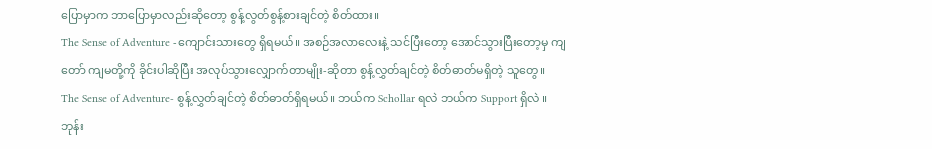ပြောမှာက ဘာပြောမှာလည်းဆိုတော့ စွန့်လွတ်စွန့်စားချင်တဲ့ စိတ်ထား။
The Sense of Adventure -ကျောင်းသားတွေ ရှိရမယ်။ အစဉ်အလာလေးနဲ့ သင်ပြီးတော့ အောင်သွားပြီးတော့မှ ကျတော် ကျမတို့ကို ခိုင်းပါဆိုပြီး အလုပ်သွားလျှောက်တာမျိုး-ဆိုတာ စွန့်လွှတ်ချင်တဲ့ စိတ်ဓာတ်မရှိတဲ့ သူတွေ။
The Sense of Adventure- စွန့်လွှတ်ချင်တဲ့ စိတ်ဓာတ်ရှိရမယ်။ ဘယ်က Schollar ရလဲ ဘယ်က Support ရှိလဲ ။ဘုန်း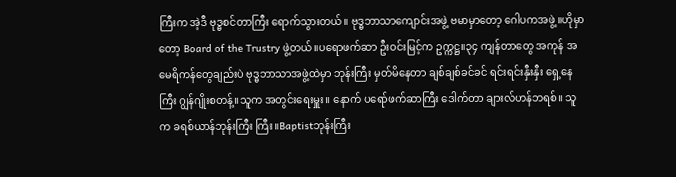ကြီးက အဲ့ဒီ ဗုဒ္ဓစင်တာကြီး ရောက်သွားတယ်။ ဗုဒ္ဓဘာသာကျောင်းအဖွဲ့ ဗမာမှာတော့ ဂေါပကအဖွဲ့။ဟိုမှာတော့ Board of the Trustry ဖွဲ့တယ်။ပရောဖက်ဆာ ဦးဝင်းမြင့်က ဥက္ကဋ္ဌ။၃၄ ကျန်တာတွေ အကုန် အမေရိကန်တွေချည်းပဲ ဗုဒ္ဓဘာသာအဖွဲ့ထဲမှာ ဘုန်းကြီး မှတ်မိနေတာ ချစ်ချစ်ခင်ခင် ရင်းရင်းနှီးနှီး ရှေ့နေကြီး ဂျွန်ဂျိုးစတန့်။သူက အတွင်းရေးမှူး။ နောက် ပရော်ဖက်ဆာကြီး ဒေါက်တာ ချားလ်ဟန်ဘရစ်။ သူက ခရစ်ယာန်ဘုန်းကြီး ကြီး။Baptistဘုန်းကြီး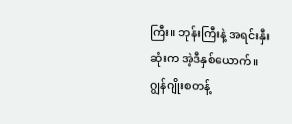ကြီး။ ဘုန်းကြီးနဲ့ အရင်းနှီးဆုံးက အဲ့ဒီနှစ်ယောက်။
ဂျွန်ဂျိုးစတန့်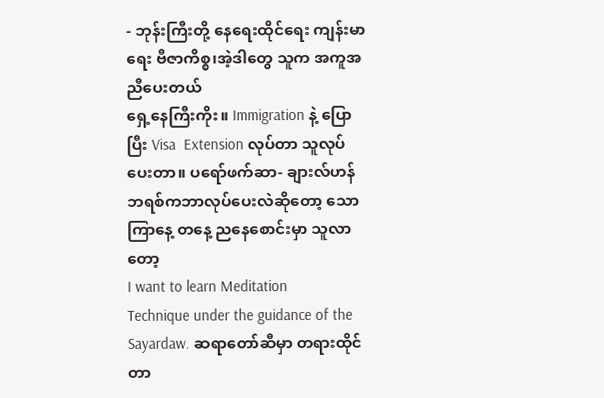- ဘုန်းကြီးတို့ နေရေးထိုင်ရေး ကျန်းမာရေး ဗီဇာကိစ္စ၊အဲ့ဒါတွေ သူက အကူအညီပေးတယ်
ရှေ့နေကြီးကိုး။ Immigration နဲ့ ပြောပြီး Visa  Extension လုပ်တာ သူလုပ်ပေးတာ။ ပရော်ဖက်ဆာ- ချားလ်ဟန်ဘရစ်ကဘာလုပ်ပေးလဲဆိုတော့ သောကြာနေ့ တနေ့ ညနေစောင်းမှာ သူလာတော့
I want to learn Meditation
Technique under the guidance of the Sayardaw. ဆရာတော်ဆီမှာ တရားထိုင်တာ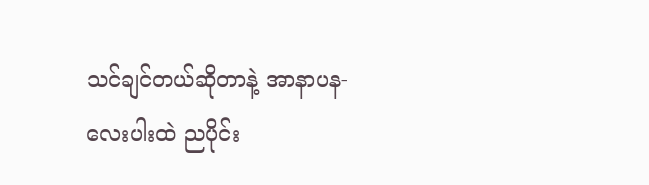သင်ချင်တယ်ဆိုတာနဲ့ အာနာပန-လေးပါးထဲ ညပိုင်း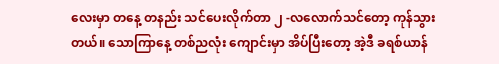လေးမှာ တနေ့ တနည်း သင်ပေးလိုက်တာ ၂ -လလောက်သင်တော့ ကုန်သွားတယ်။ သောကြာနေ့ တစ်ညလုံး ကျောင်းမှာ အိပ်ပြီးတော့ အဲ့ဒီ ခရစ်ယာန်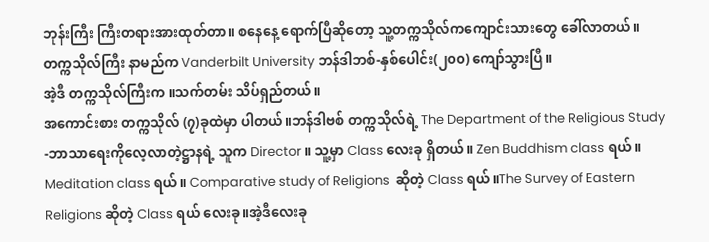ဘုန်းကြီး ကြီးတရားအားထုတ်တာ။ စနေနေ့ ရောက်ပြီဆိုတော့ သူ့တက္ကသိုလ်ကကျောင်းသားတွေ ခေါ်လာတယ်။
တက္ကသိုလ်ကြီး နာမည်က Vanderbilt University ဘန်ဒါဘစ်-နှစ်ပေါင်း(၂၀၀) ကျော်သွားပြီ။
အဲ့ဒီ တက္ကသိုလ်ကြီးက ။သက်တမ်း သိပ်ရှည်တယ်။
အကောင်းစား တက္ကသိုလ် (၇)ခုထဲမှာ ပါတယ်။ဘန်ဒါဗစ် တက္ကသိုလ်ရဲ့ The Department of the Religious Study -ဘာသာရေးကိုလေ့လာတဲ့ဋ္ဌာနရဲ့ သူက Director ။ သူ့မှာ Class လေးခု ရှိတယ်။ Zen Buddhism class ရယ်။ Meditation class ရယ်။ Comparative study of Religions  ဆိုတဲ့ Class ရယ်။The Survey of Eastern Religions ဆိုတဲ့ Class ရယ် လေးခု။အဲ့ဒီလေးခု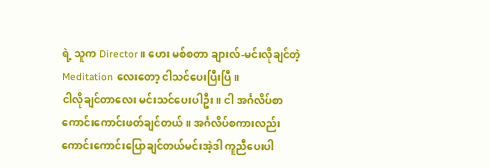ရဲ့ သူက Director။ ဟေး မစ်စတာ ချားလ်-မင်းလိုချင်တဲ့ Meditation လေးတော့ ငါသင်ပေးပြီးပြီ။
ငါလိုချင်တာလေး မင်းသင်ပေးပါဦး။ ငါ အင်္ဂလိပ်စာ ကောင်းကောင်းဖတ်ချင်တယ်။ အင်္ဂလိပ်စကားလည်း ကောင်းကောင်းပြောချင်တယ်မင်းအဲ့ဒါ ကူညီပေးပါ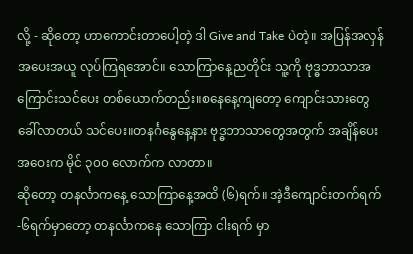လို့ - ဆိုတော့ ဟာကောင်းတာပေါ့တဲ့ ဒါ Give and Take ပဲတဲ့။ အပြန်အလှန် အပေးအယူ လုပ်ကြရအောင်။ သောကြာနေ့ညတိုင်း သူ့ကို ဗုဒ္ဓဘာသာအကြောင်းသင်ပေး တစ်ယောက်တည်း။စနေနေ့ကျတော့ ကျောင်းသားတွေ ခေါ်လာတယ် သင်ပေး။တနင်္ဂနွေနေ့နား ဗုဒ္ဓဘာသာတွေအတွက် အချိန်ပေး အဝေးက မိုင် ၃၀၀ လောက်က လာတာ။
ဆိုတော့ တနင်္လာကနေ့ သောကြာနေ့အထိ (၆)ရက်။ အဲ့ဒီကျောင်းတက်ရက် -၆ရက်မှာတော့ တနင်္လာကနေ သောကြာ ငါးရက် မှာ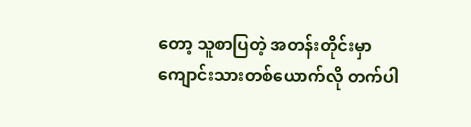တော့ သူစာပြတဲ့ အတန်းတိုင်းမှာ ကျောင်းသားတစ်ယောက်လို တက်ပါ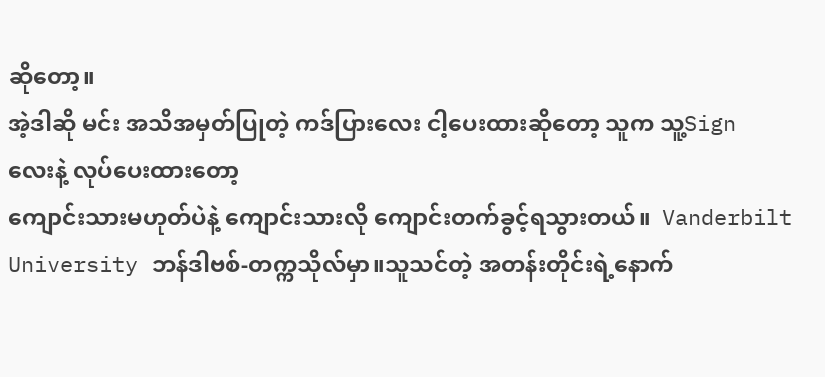ဆိုတော့။
အဲ့ဒါဆို မင်း အသိအမှတ်ပြုတဲ့ ကဒ်ပြားလေး ငါ့ပေးထားဆိုတော့ သူက သူ့Sign လေးနဲ့ လုပ်ပေးထားတော့
ကျောင်းသားမဟုတ်ပဲနဲ့ ကျောင်းသားလို ကျောင်းတက်ခွင့်ရသွားတယ်။  Vanderbilt University ဘန်ဒါဗစ်-တက္ကသိုလ်မှာ။သူသင်တဲ့ အတန်းတိုင်းရဲ့နောက်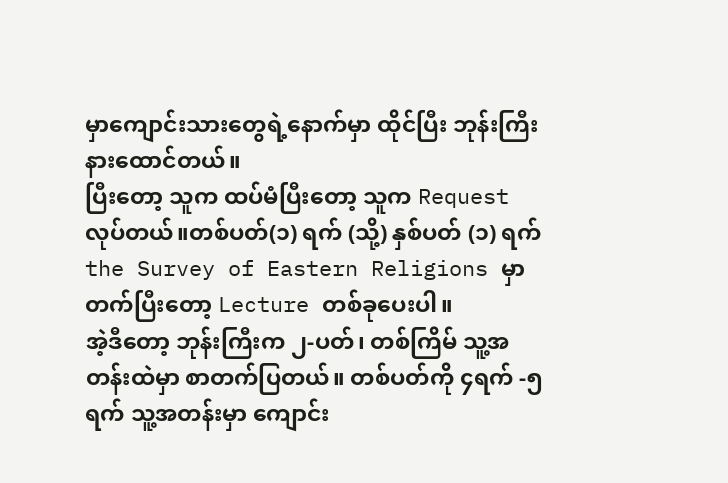မှာကျောင်းသားတွေရဲ့နောက်မှာ ထိုင်ပြီး ဘုန်းကြီး နားထောင်တယ်။
ပြီးတော့ သူက ထပ်မံပြီးတော့ သူက Request လုပ်တယ်။တစ်ပတ်(၁) ရက် (သို့) နှစ်ပတ် (၁) ရက်
the Survey of Eastern Religions မှာ တက်ပြီးတော့ Lecture တစ်ခုပေးပါ။
အဲ့ဒီတော့ ဘုန်းကြီးက ၂-ပတ်၊ တစ်ကြိမ် သူ့အတန်းထဲမှာ စာတက်ပြတယ်။ တစ်ပတ်ကို ၄ရက် -၅ ရက် သူ့အတန်းမှာ ကျောင်း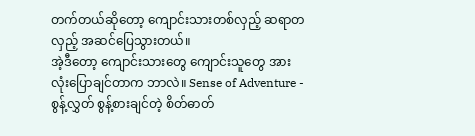တက်တယ်ဆိုတော့ ကျောင်းသားတစ်လှည့် ဆရာတလှည့် အဆင်ပြေသွားတယ်။
အဲ့ဒီတော့ ကျောင်းသားတွေ ကျောင်းသူတွေ အားလုံးပြောချင်တာက ဘာလဲ။ Sense of Adventure - စွန့်လွှတ် စွန့်စားချင်တဲ့ စိတ်ဓာတ်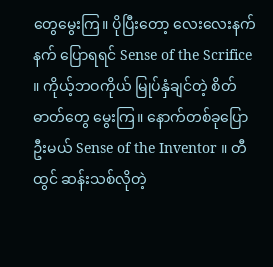တွေမွေးကြ။ ပိုပြီးတော့ လေးလေးနက်နက် ပြောရရင် Sense of the Scrifice ။ ကိုယ့်ဘဝကိုယ် မြုပ်နှံချင်တဲ့ စိတ်ဓာတ်တွေ မွေးကြ။ နောက်တစ်ခုပြောဦးမယ် Sense of the Inventor ။ တီထွင် ဆန်းသစ်လိုတဲ့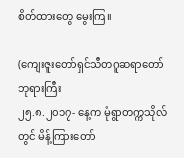စိတ်ထားတွေ မွေးကြ။

(ကျေးဇူးတော်ရှင်သီတဂူဆရာတော်ဘုရားကြီး
၂၅.၈.၂၀၁၇- နေ့က မုံရွာတက္ကသိုလ်တွင် မိန့်ကြားတော်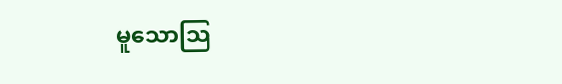မူသောသြ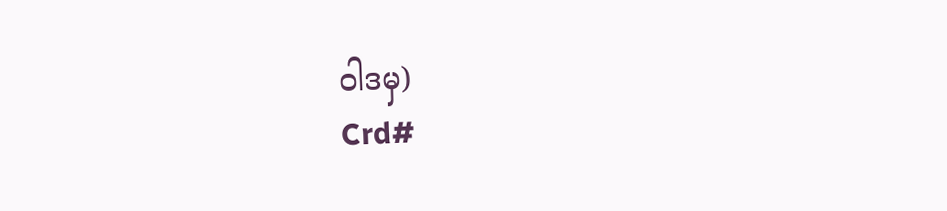ဝါဒမှ)
Crd#